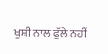ਖੁਸ਼ੀ ਨਾਲ ਫੁੱਲੇ ਨਹੀਂ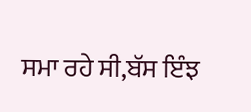ਸਮਾ ਰਹੇ ਸੀ,ਬੱਸ ਇੰਝ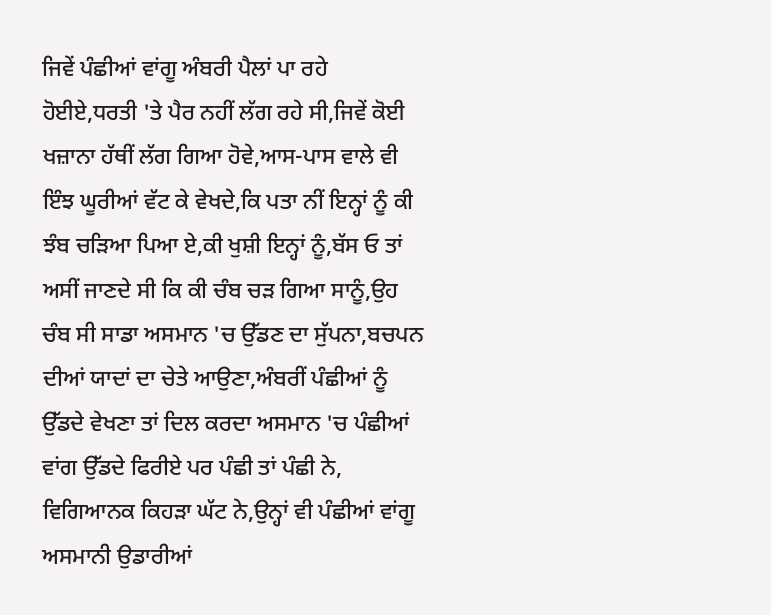ਜਿਵੇਂ ਪੰਛੀਆਂ ਵਾਂਗੂ ਅੰਬਰੀ ਪੈਲਾਂ ਪਾ ਰਹੇ ਹੋਈਏ,ਧਰਤੀ 'ਤੇ ਪੈਰ ਨਹੀਂ ਲੱਗ ਰਹੇ ਸੀ,ਜਿਵੇਂ ਕੋਈ ਖਜ਼ਾਨਾ ਹੱਥੀਂ ਲੱਗ ਗਿਆ ਹੋਵੇ,ਆਸ-ਪਾਸ ਵਾਲੇ ਵੀ ਇੰਝ ਘੂਰੀਆਂ ਵੱਟ ਕੇ ਵੇਖਦੇ,ਕਿ ਪਤਾ ਨੀਂ ਇਨ੍ਹਾਂ ਨੂੰ ਕੀ ਝੰਬ ਚੜਿਆ ਪਿਆ ਏ,ਕੀ ਖੁਸ਼ੀ ਇਨ੍ਹਾਂ ਨੂੰ,ਬੱਸ ਓ ਤਾਂ ਅਸੀਂ ਜਾਣਦੇ ਸੀ ਕਿ ਕੀ ਚੰਬ ਚੜ ਗਿਆ ਸਾਨੂੰ,ਉਹ ਚੰਬ ਸੀ ਸਾਡਾ ਅਸਮਾਨ 'ਚ ਉੱਡਣ ਦਾ ਸੁੱਪਨਾ,ਬਚਪਨ ਦੀਆਂ ਯਾਦਾਂ ਦਾ ਚੇਤੇ ਆਉਣਾ,ਅੰਬਰੀਂ ਪੰਛੀਆਂ ਨੂੰ ਉੱਡਦੇ ਵੇਖਣਾ ਤਾਂ ਦਿਲ ਕਰਦਾ ਅਸਮਾਨ 'ਚ ਪੰਛੀਆਂ ਵਾਂਗ ਉੱਡਦੇ ਫਿਰੀਏ ਪਰ ਪੰਛੀ ਤਾਂ ਪੰਛੀ ਨੇ,
ਵਿਗਿਆਨਕ ਕਿਹੜਾ ਘੱਟ ਨੇ,ਉਨ੍ਹਾਂ ਵੀ ਪੰਛੀਆਂ ਵਾਂਗੂ ਅਸਮਾਨੀ ਉਡਾਰੀਆਂ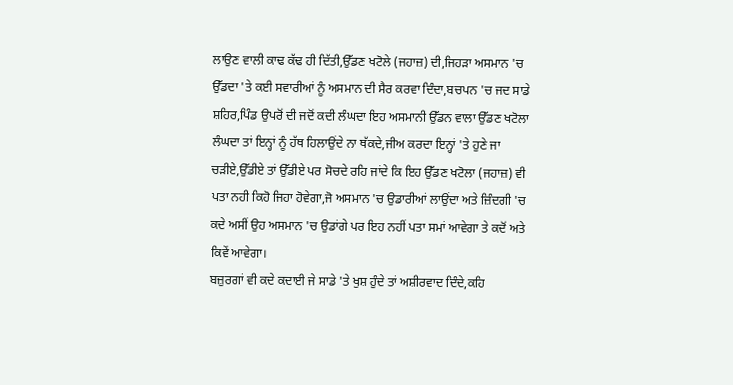ਲਾਉਣ ਵਾਲੀ ਕਾਢ ਕੱਢ ਹੀ ਦਿੱਤੀ,ਉੱਡਣ ਖਟੋਲੇ (ਜਹਾਜ਼) ਦੀ,ਜਿਹੜਾ ਅਸਮਾਨ 'ਚ ਉੱਡਦਾ 'ਤੇ ਕਈ ਸਵਾਰੀਆਂ ਨੂੰ ਅਸਮਾਨ ਦੀ ਸੈਰ ਕਰਵਾ ਦਿੰਦਾ,ਬਚਪਨ 'ਚ ਜਦ ਸਾਡੇ ਸ਼ਹਿਰ,ਪਿੰਡ ਉਪਰੋਂ ਦੀ ਜਦੋਂ ਕਦੀ ਲੰਘਦਾ ਇਹ ਅਸਮਾਨੀ ਉੱਡਨ ਵਾਲਾ ਉੱਡਣ ਖਟੋਲਾ ਲੰਘਦਾ ਤਾਂ ਇਨ੍ਹਾਂ ਨੂੰ ਹੱਥ ਹਿਲਾਉਂਦੇ ਨਾ ਥੱਕਦੇ,ਜੀਅ ਕਰਦਾ ਇਨ੍ਹਾਂ 'ਤੇ ਹੁਣੇ ਜਾ ਚੜੀਏ,ਉੱਡੀਏ ਤਾਂ ਉੱਡੀਏ ਪਰ ਸੋਚਦੇ ਰਹਿ ਜਾਂਦੇ ਕਿ ਇਹ ਉੱਡਣ ਖਟੋਲਾ (ਜਹਾਜ਼) ਵੀ ਪਤਾ ਨਹੀ ਕਿਹੋ ਜਿਹਾ ਹੋਵੇਗਾ,ਜੋ ਅਸਮਾਨ 'ਚ ਉਡਾਰੀਆਂ ਲਾਉਂਦਾ ਅਤੇ ਜ਼ਿੰਦਗੀ 'ਚ ਕਦੇ ਅਸੀਂ ਉਹ ਅਸਮਾਨ 'ਚ ਉਡਾਂਗੇ ਪਰ ਇਹ ਨਹੀਂ ਪਤਾ ਸਮਾਂ ਆਵੇਗਾ ਤੇ ਕਦੋਂ ਅਤੇ ਕਿਵੇਂ ਆਵੇਗਾ।
ਬਜ਼ੁਰਗਾਂ ਵੀ ਕਦੇ ਕਦਾਈ ਜੇ ਸਾਡੇ 'ਤੇ ਖੁਸ਼ ਹੁੰਦੇ ਤਾਂ ਅਸ਼ੀਰਵਾਦ ਦਿੰਦੇ,ਕਹਿ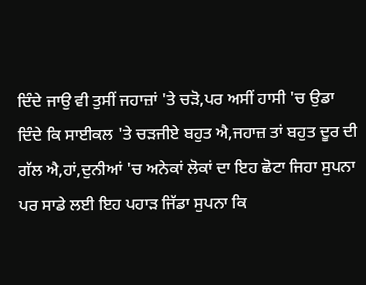ਦਿੰਦੇ ਜਾਉ ਵੀ ਤੁਸੀਂ ਜਹਾਜ਼ਾਂ 'ਤੇ ਚੜੋ,ਪਰ ਅਸੀਂ ਹਾਸੀ 'ਚ ਉਡਾ ਦਿੰਦੇ ਕਿ ਸਾਈਕਲ 'ਤੇ ਚੜਜੀਏ ਬਹੁਤ ਐ,ਜਹਾਜ਼ ਤਾਂ ਬਹੁਤ ਦੂਰ ਦੀ ਗੱਲ ਐ,ਹਾਂ,ਦੁਨੀਆਂ 'ਚ ਅਨੇਕਾਂ ਲੋਕਾਂ ਦਾ ਇਹ ਛੋਟਾ ਜਿਹਾ ਸੁਪਨਾ ਪਰ ਸਾਡੇ ਲਈ ਇਹ ਪਹਾੜ ਜਿੱਡਾ ਸੁਪਨਾ ਕਿ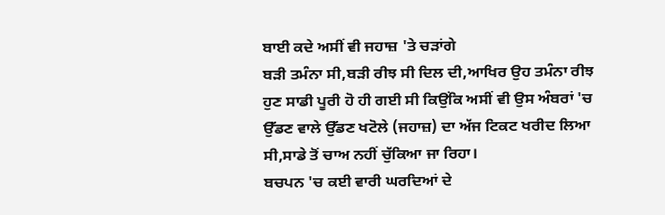ਬਾਈ ਕਦੇ ਅਸੀਂ ਵੀ ਜਹਾਜ਼ 'ਤੇ ਚੜਾਂਗੇ
ਬੜੀ ਤਮੰਨਾ ਸੀ,ਬੜੀ ਰੀਝ ਸੀ ਦਿਲ ਦੀ,ਆਖਿਰ ਉਹ ਤਮੰਨਾ ਰੀਝ ਹੁਣ ਸਾਡੀ ਪੂਰੀ ਹੋ ਹੀ ਗਈ ਸੀ ਕਿਉਂਕਿ ਅਸੀਂ ਵੀ ਉਸ ਅੰਬਰਾਂ 'ਚ ਉੱਡਣ ਵਾਲੇ ਉੱਡਣ ਖਟੋਲੇ (ਜਹਾਜ਼) ਦਾ ਅੱਜ ਟਿਕਟ ਖਰੀਦ ਲਿਆ ਸੀ,ਸਾਡੇ ਤੋਂ ਚਾਅ ਨਹੀਂ ਚੁੱਕਿਆ ਜਾ ਰਿਹਾ।
ਬਚਪਨ 'ਚ ਕਈ ਵਾਰੀ ਘਰਦਿਆਂ ਦੇ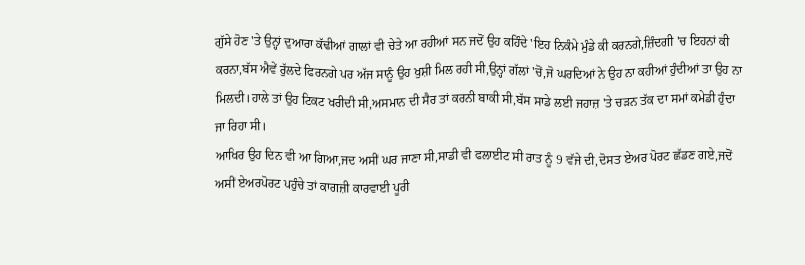ਗੁੱਸੇ ਹੋਣ 'ਤੇ ਉਨ੍ਹਾਂ ਦੁਆਰਾ ਕੱਢੀਆਂ ਗਾਲਾਂ ਵੀ ਚੇਤੇ ਆ ਰਹੀਆਂ ਸਨ ਜਦੋਂ ਉਹ ਕਹਿੰਦੇ 'ਇਹ ਨਿਕੰਮੇ ਮੁੰਡੇ ਕੀ ਕਰਨਗੇ,ਜ਼ਿੰਦਗੀ 'ਚ ਇਹਨਾਂ ਕੀ ਕਰਨਾ,ਬੱਸ ਐਵੇਂ ਰੁੱਲਦੇ ਫਿਰਨਗੇ ਪਰ ਅੱਜ ਸਾਨੂੰ ਉਹ ਖੁਸ਼ੀ ਮਿਲ ਰਹੀ ਸੀ,ਉਨ੍ਹਾਂ ਗੱਲਾਂ 'ਚੋਂ,ਜੋ ਘਰਦਿਆਂ ਨੇ ਉਹ ਨਾ ਕਹੀਆਂ ਹੁੰਦੀਆਂ ਤਾ ਉਹ ਨਾ ਮਿਲਦੀ।ਹਾਲੇ ਤਾਂ ਉਹ ਟਿਕਟ ਖਰੀਦੀ ਸੀ,ਅਸਮਾਨ ਦੀ ਸੈਰ ਤਾਂ ਕਰਨੀ ਬਾਕੀ ਸੀ,ਬੱਸ ਸਾਡੇ ਲਈ ਜਹਾਜ਼ 'ਤੇ ਚੜਨ ਤੱਕ ਦਾ ਸਮਾਂ ਕਮੇਡੀ ਹੁੰਦਾ ਜਾ ਰਿਹਾ ਸੀ।
ਆਖਿਰ ਉਹ ਦਿਨ ਵੀ ਆ ਗਿਆ,ਜਦ ਅਸੀਂ ਘਰ ਜਾਣਾ ਸੀ,ਸਾਡੀ ਵੀ ਫਲਾਈਟ ਸੀ ਰਾਤ ਨੂੰ 9 ਵੱਜੇ ਦੀ,ਦੋਸਤ ਏਅਰ ਪੋਰਟ ਛੱਡਣ ਗਏ,ਜਦੋਂ ਅਸੀਂ ਏਅਰਪੋਰਟ ਪਹੁੰਚੇ ਤਾਂ ਕਾਗਜ਼ੀ ਕਾਰਵਾਈ ਪੂਰੀ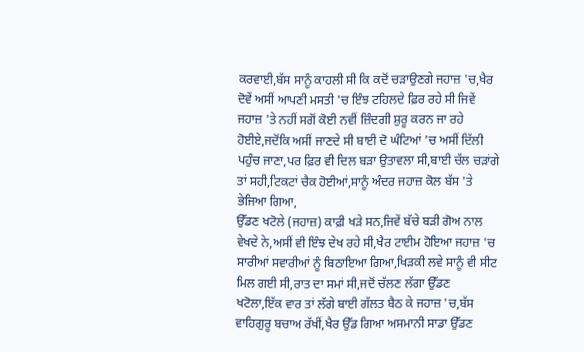ਕਰਵਾਈ,ਬੱਸ ਸਾਨੂੰ ਕਾਹਲੀ ਸੀ ਕਿ ਕਦੋਂ ਚੜਾਉਣਗੇ ਜਹਾਜ਼ 'ਚ,ਖੈਰ ਦੋਵੇਂ ਅਸੀਂ ਆਪਣੀ ਮਸਤੀ 'ਚ ਇੰਝ ਟਹਿਲਦੇ ਫ਼ਿਰ ਰਹੇ ਸੀ ਜਿਵੇਂ ਜਹਾਜ਼ 'ਤੇ ਨਹੀਂ ਸਗੋਂ ਕੋਈ ਨਵੀਂ ਜ਼ਿੰਦਗੀ ਸ਼ੁਰੂ ਕਰਨ ਜਾ ਰਹੇ ਹੋਈਏ,ਜਦੋਂਕਿ ਅਸੀਂ ਜਾਣਦੇ ਸੀ ਬਾਈ ਦੋ ਘੰਟਿਆਂ 'ਚ ਅਸੀਂ ਦਿੱਲੀ ਪਹੁੰਚ ਜਾਣਾ,ਪਰ ਫ਼ਿਰ ਵੀ ਦਿਲ ਬੜਾ ਉਤਾਵਲਾ ਸੀ,ਬਾਈ ਚੱਲ ਚੜਾਂਗੇ ਤਾਂ ਸਹੀ,ਟਿਕਟਾਂ ਚੈਕ ਹੋਈਆਂ,ਸਾਨੂੰ ਅੰਦਰ ਜਹਾਜ਼ ਕੋਲ ਬੱਸ 'ਤੇ ਭੇਜਿਆ ਗਿਆ,
ਉੱਡਣ ਖਟੋਲੇ (ਜਹਾਜ਼) ਕਾਫ਼ੀ ਖੜੇ ਸਨ,ਜਿਵੇਂ ਬੱਚੇ ਬੜੀ ਗੋਅ ਨਾਲ ਵੇਖਦੇ ਨੇ,ਅਸੀਂ ਵੀ ਇੰਝ ਦੇਖ ਰਹੇ ਸੀ,ਖੈਰ ਟਾਈਮ ਹੋਇਆ ਜਹਾਜ਼ 'ਚ ਸਾਰੀਆਂ ਸਵਾਰੀਆਂ ਨੂੰ ਬਿਠਾਇਆ ਗਿਆ,ਖਿੜਕੀ ਲਵੇ ਸਾਨੂੰ ਵੀ ਸੀਟ ਮਿਲ ਗਈ ਸੀ,ਰਾਤ ਦਾ ਸਮਾਂ ਸੀ,ਜਦੋਂ ਚੱਲਣ ਲੱਗਾ ਉੱਡਣ ਖਟੋਲਾ,ਇੱਕ ਵਾਰ ਤਾਂ ਲੱਗੇ ਬਾਈ ਗੱਲਤ ਬੈਠ ਕੇ ਜਹਾਜ਼ 'ਚ,ਬੱਸ ਵਾਹਿਗੁਰੂ ਬਚਾਅ ਰੱਖੀਂ,ਖੈਰ ਉੱਡ ਗਿਆ ਅਸਮਾਨੀ ਸਾਡਾ ਉੱਡਣ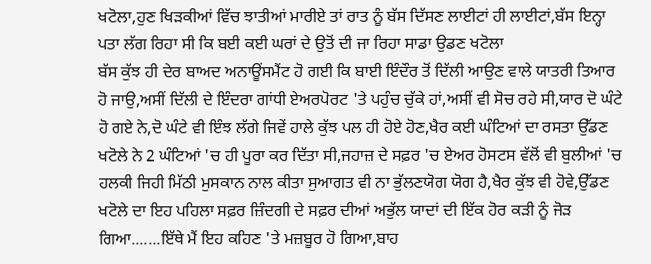ਖਟੋਲਾ,ਹੁਣ ਖਿੜਕੀਆਂ ਵਿੱਚ ਝਾਤੀਆਂ ਮਾਰੀਏ ਤਾਂ ਰਾਤ ਨੂੰ ਬੱਸ ਦਿੱਸਣ ਲਾਈਟਾਂ ਹੀ ਲਾਈਟਾਂ,ਬੱਸ ਇਨ੍ਹਾ ਪਤਾ ਲੱਗ ਰਿਹਾ ਸੀ ਕਿ ਬਈ ਕਈ ਘਰਾਂ ਦੇ ਉਤੋਂ ਦੀ ਜਾ ਰਿਹਾ ਸਾਡਾ ਉਡਣ ਖਟੋਲਾ
ਬੱਸ ਕੁੱਝ ਹੀ ਦੇਰ ਬਾਅਦ ਅਨਾਊਂਸਮੈਂਟ ਹੋ ਗਈ ਕਿ ਬਾਈ ਇੰਦੌਰ ਤੋਂ ਦਿੱਲੀ ਆਉਣ ਵਾਲੇ ਯਾਤਰੀ ਤਿਆਰ ਹੋ ਜਾਉ,ਅਸੀਂ ਦਿੱਲੀ ਦੇ ਇੰਦਰਾ ਗਾਂਧੀ ਏਅਰਪੋਰਟ 'ਤੇ ਪਹੁੰਚ ਚੁੱਕੇ ਹਾਂ,ਅਸੀਂ ਵੀ ਸੋਚ ਰਹੇ ਸੀ,ਯਾਰ ਦੋ ਘੰਟੇ ਹੋ ਗਏ ਨੇ,ਦੋ ਘੰਟੇ ਵੀ ਇੰਝ ਲੱਗੇ ਜਿਵੇਂ ਹਾਲੇ ਕੁੱਝ ਪਲ ਹੀ ਹੋਏ ਹੋਣ,ਖੈਰ ਕਈ ਘੰਟਿਆਂ ਦਾ ਰਸਤਾ ਉੱਡਣ ਖਟੋਲੇ ਨੇ 2 ਘੰਟਿਆਂ 'ਚ ਹੀ ਪੂਰਾ ਕਰ ਦਿੱਤਾ ਸੀ,ਜਹਾਜ਼ ਦੇ ਸਫ਼ਰ 'ਚ ਏਅਰ ਹੋਸਟਸ ਵੱਲੋਂ ਵੀ ਬੁਲੀਆਂ 'ਚ ਹਲਕੀ ਜਿਹੀ ਮਿੱਠੀ ਮੁਸਕਾਨ ਨਾਲ ਕੀਤਾ ਸੁਆਗਤ ਵੀ ਨਾ ਭੁੱਲਣਯੋਗ ਯੋਗ ਹੈ,ਖੈਰ ਕੁੱਝ ਵੀ ਹੋਵੇ,ਉੱਡਣ ਖਟੋਲੇ ਦਾ ਇਹ ਪਹਿਲਾ ਸਫ਼ਰ ਜ਼ਿੰਦਗੀ ਦੇ ਸਫ਼ਰ ਦੀਆਂ ਅਭੁੱਲ ਯਾਦਾਂ ਦੀ ਇੱਕ ਹੋਰ ਕੜੀ ਨੂੰ ਜੋੜ ਗਿਆ.......ਇੱਥੇ ਮੈਂ ਇਹ ਕਹਿਣ 'ਤੇ ਮਜ਼ਬੂਰ ਹੋ ਗਿਆ,ਬਾਹ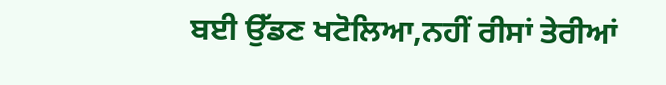ਬਈ ਉੱਡਣ ਖਟੋਲਿਆ,ਨਹੀਂ ਰੀਸਾਂ ਤੇਰੀਆਂ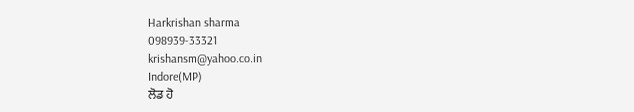Harkrishan sharma
098939-33321
krishansm@yahoo.co.in
Indore(MP)
ਲੋਡ ਹੋ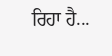ਰਿਹਾ ਹੈ...